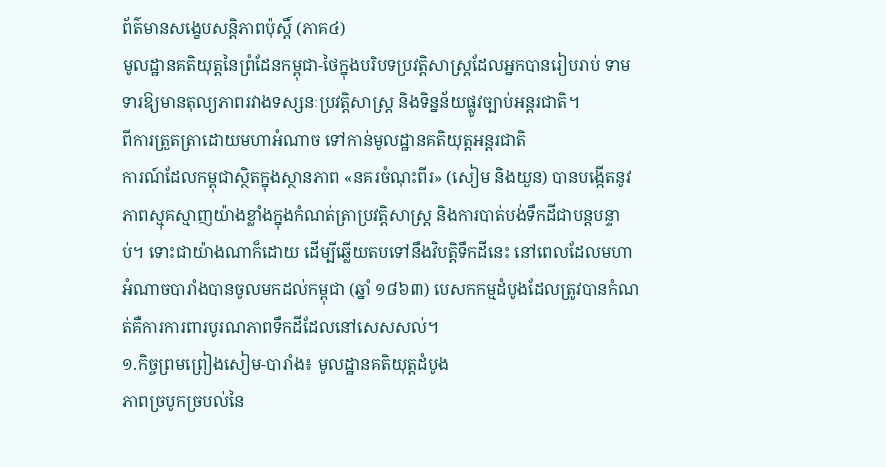ព័ត៌មានសង្ខេបសន្តិភាពប៉ុស្តិ៍ (ភាគ៤)
មូលដ្ឋានគតិយុត្តនៃព្រំដែនកម្ពុជា-ថៃក្នុងបរិបទប្រវត្តិសាស្ត្រដែលអ្នកបានរៀបរាប់ ទាមទារឱ្យមានតុល្យភាពរវាងទស្សនៈប្រវត្តិសាស្ត្រ និងទិន្នន័យផ្លូវច្បាប់អន្តរជាតិ។
ពីការត្រួតត្រាដោយមហាអំណាច ទៅកាន់មូលដ្ឋានគតិយុត្តអន្តរជាតិ
ការណ៍ដែលកម្ពុជាស្ថិតក្នុងស្ថានភាព «នគរចំណុះពីរ» (សៀម និងយួន) បានបង្កើតនូវភាពស្មុគស្មាញយ៉ាងខ្លាំងក្នុងកំណត់ត្រាប្រវត្តិសាស្ត្រ និងការបាត់បង់ទឹកដីជាបន្តបន្ទាប់។ ទោះជាយ៉ាងណាក៏ដោយ ដើម្បីឆ្លើយតបទៅនឹងវិបត្តិទឹកដីនេះ នៅពេលដែលមហាអំណាចបារាំងបានចូលមកដល់កម្ពុជា (ឆ្នាំ ១៨៦៣) បេសកកម្មដំបូងដែលត្រូវបានកំណត់គឺការការពារបូរណភាពទឹកដីដែលនៅសេសសល់។
១.កិច្ចព្រមព្រៀងសៀម-បារាំង៖ មូលដ្ឋានគតិយុត្តដំបូង
ភាពច្របូកច្របល់នៃ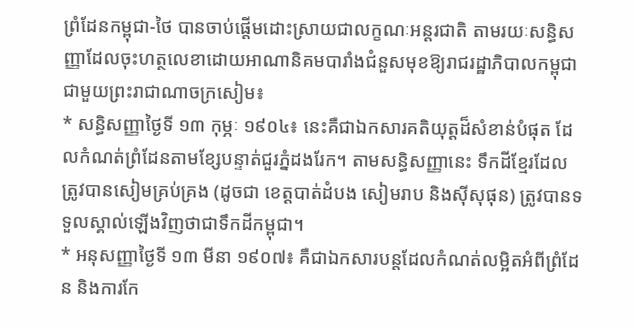ព្រំដែនកម្ពុជា-ថៃ បានចាប់ផ្តើមដោះស្រាយជាលក្ខណៈអន្តរជាតិ តាមរយៈសន្ធិសញ្ញាដែលចុះហត្ថលេខាដោយអាណានិគមបារាំងជំនួសមុខឱ្យរាជរដ្ឋាភិបាលកម្ពុជា ជាមួយព្រះរាជាណាចក្រសៀម៖
* សន្ធិសញ្ញាថ្ងៃទី ១៣ កុម្ភៈ ១៩០៤៖ នេះគឺជាឯកសារគតិយុត្តដ៏សំខាន់បំផុត ដែលកំណត់ព្រំដែនតាមខ្សែបន្ទាត់ជួរភ្នំដងរែក។ តាមសន្ធិសញ្ញានេះ ទឹកដីខ្មែរដែលត្រូវបានសៀមគ្រប់គ្រង (ដូចជា ខេត្តបាត់ដំបង សៀមរាប និងស៊ីសុផុន) ត្រូវបានទទួលស្គាល់ឡើងវិញថាជាទឹកដីកម្ពុជា។
* អនុសញ្ញាថ្ងៃទី ១៣ មីនា ១៩០៧៖ គឺជាឯកសារបន្តដែលកំណត់លម្អិតអំពីព្រំដែន និងការកែ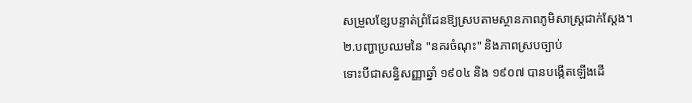សម្រួលខ្សែបន្ទាត់ព្រំដែនឱ្យស្របតាមស្ថានភាពភូមិសាស្ត្រជាក់ស្តែង។
២.បញ្ហាប្រឈមនៃ "នគរចំណុះ" និងភាពស្របច្បាប់
ទោះបីជាសន្ធិសញ្ញាឆ្នាំ ១៩០៤ និង ១៩០៧ បានបង្កើតឡើងដើ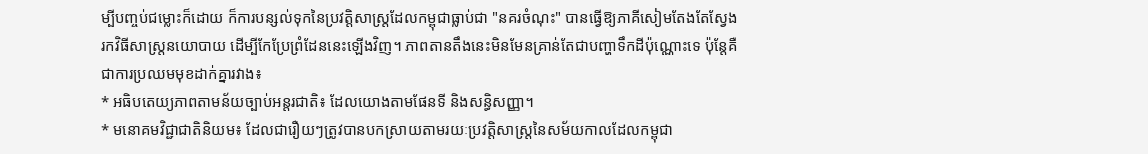ម្បីបញ្ចប់ជម្លោះក៏ដោយ ក៏ការបន្សល់ទុកនៃប្រវត្តិសាស្ត្រដែលកម្ពុជាធ្លាប់ជា "នគរចំណុះ" បានធ្វើឱ្យភាគីសៀមតែងតែស្វែងរកវិធីសាស្រ្តនយោបាយ ដើម្បីកែប្រែព្រំដែននេះឡើងវិញ។ ភាពតានតឹងនេះមិនមែនគ្រាន់តែជាបញ្ហាទឹកដីប៉ុណ្ណោះទេ ប៉ុន្តែគឺជាការប្រឈមមុខដាក់គ្នារវាង៖
* អធិបតេយ្យភាពតាមន័យច្បាប់អន្តរជាតិ៖ ដែលយោងតាមផែនទី និងសន្ធិសញ្ញា។
* មនោគមវិជ្ជាជាតិនិយម៖ ដែលជារឿយៗត្រូវបានបកស្រាយតាមរយៈប្រវត្តិសាស្ត្រនៃសម័យកាលដែលកម្ពុជា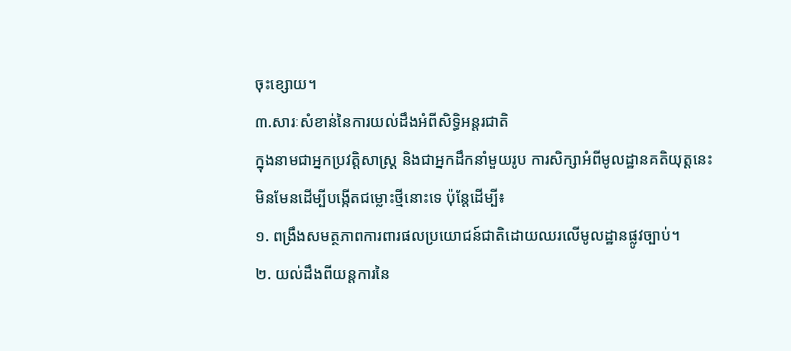ចុះខ្សោយ។
៣.សារៈសំខាន់នៃការយល់ដឹងអំពីសិទ្ធិអន្តរជាតិ
ក្នុងនាមជាអ្នកប្រវត្តិសាស្ត្រ និងជាអ្នកដឹកនាំមួយរូប ការសិក្សាអំពីមូលដ្ឋានគតិយុត្តនេះ មិនមែនដើម្បីបង្កើតជម្លោះថ្មីនោះទេ ប៉ុន្តែដើម្បី៖
១. ពង្រឹងសមត្ថភាពការពារផលប្រយោជន៍ជាតិដោយឈរលើមូលដ្ឋានផ្លូវច្បាប់។
២. យល់ដឹងពីយន្តការនៃ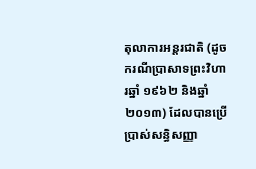តុលាការអន្តរជាតិ (ដូចករណីប្រាសាទព្រះវិហារឆ្នាំ ១៩៦២ និងឆ្នាំ ២០១៣) ដែលបានប្រើប្រាស់សន្ធិសញ្ញា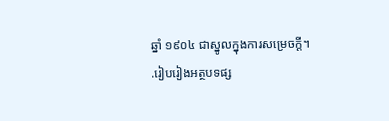ឆ្នាំ ១៩០៤ ជាស្នូលក្នុងការសម្រេចក្តី។
.រៀបរៀងអត្ថបទផ្ស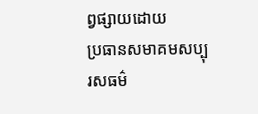ព្វផ្សាយដោយ
ប្រធានសមាគមសប្បុរសធម៌